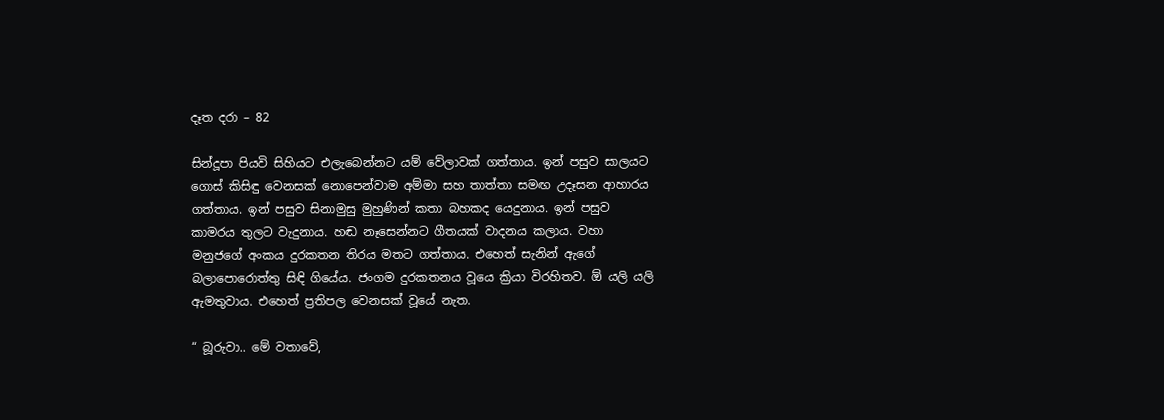දෑත දරා – 82

සින්දූපා පියවි සිහියට එලැබෙන්නට යම් වේලාවක් ගත්තාය. ඉන් පසුව සාලයට ගොස් කිසිඳු වෙනසක් නොපෙන්වාම අම්මා සහ තාත්තා සමඟ උදෑසන ආහාරය ගත්තාය. ඉන් පසුව සිනාමුසු මුහුණින් කතා බහකද යෙදුනාය. ඉන් පසුව කාමරය තුලට වැදුනාය. හඬ නෑසෙන්නට ගීතයක් වාදනය කලාය. වහා මනුජගේ අංකය දුරකතන තිරය මතට ගත්තාය. එහෙත් සැනින් ඇගේ බලාපොරොත්තු සිඳි ගියේය. ජංගම දුරකතනය වූයෙ ක්‍රියා විරහිතව. ඕ යලි යලි ඇමතුවාය. එහෙත් ප්‍රතිපල වෙනසක් වූයේ නැත.

“ බූරුවා.. මේ වතාවේ,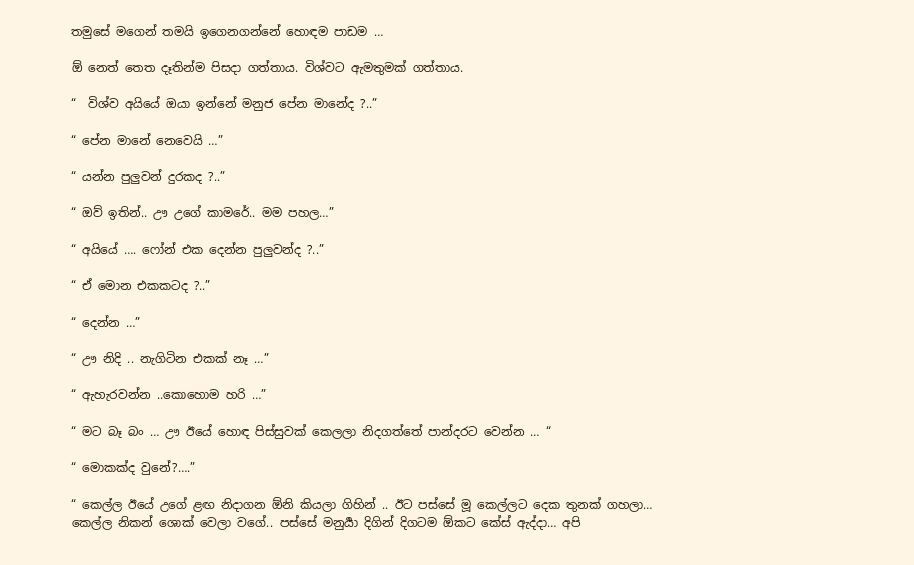තමුසේ මගෙන් තමයි ඉගෙනගන්නේ හොඳම පාඩම …

ඕ නෙත් තෙත දෑතින්ම පිසදා ගත්තාය. විශ්වට ඇමතුමක් ගත්තාය.

“  විශ්ව අයියේ ඔයා ඉන්නේ මනුජ පේන මානේද ?..”

“ පේන මානේ නෙවෙයි …”

“ යන්න පුලුවන් දුරකද ?..”

“ ඔව් ඉතින්.. ඌ උගේ කාමරේ.. මම පහල…”

“ අයියේ …. ෆෝන් එක දෙන්න පුලුවන්ද ?..”

“ ඒ මොන එකකටද ?..”

“ දෙන්න …”

“ ඌ නිදි .. නැගිටින එකක් නෑ …”

“ ඇහැරවන්න ..කොහොම හරි …”

“ මට බෑ බං … ඌ ඊයේ හොඳ පිස්සුවක් කෙලලා නිදගත්තේ පාන්දරට වෙන්න … “

“ මොකක්ද වුනේ?….”

“ කෙල්ල ඊයේ උගේ ළඟ නිදාගන ඕනි කියලා ගිහින් .. ඊට පස්සේ මූ කෙල්ලට දෙක තුනක් ගහලා… කෙල්ල නිකන් ශොක් වෙලා වගේ.. පස්සේ මනුර්‍යා දිගින් දිගටම ඕකට කේස් ඇද්දා… අපි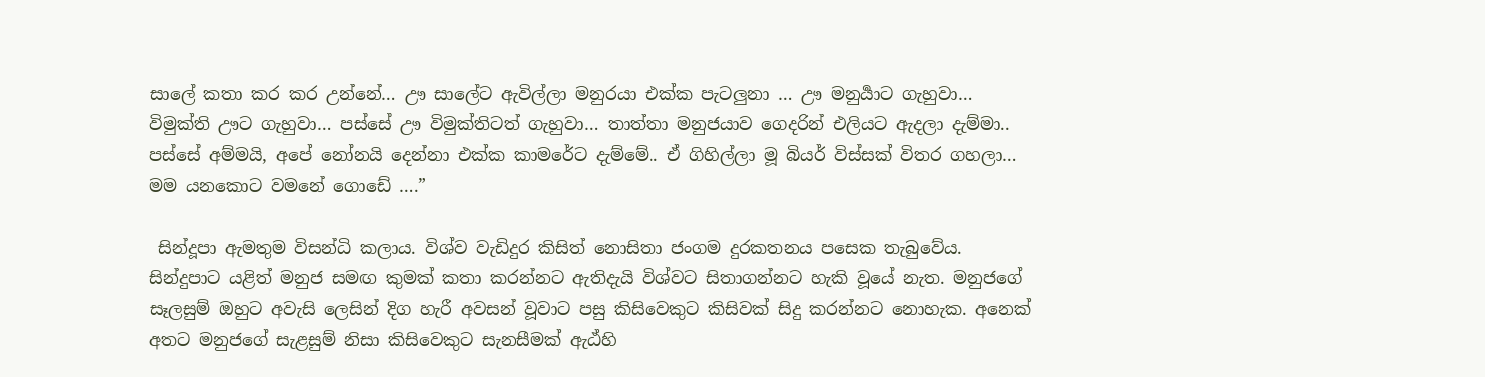සාලේ කතා කර කර උන්නේ… ඌ සාලේට ඇවිල්ලා මනුරයා එක්ක පැටලුනා … ඌ මනුර්‍යාට ගැහුවා… විමුක්ති ඌට ගැහුවා… පස්සේ ඌ විමුක්තිටත් ගැහුවා… තාත්තා මනුජයාව ගෙදරින් එලියට ඇදලා දැම්මා.. පස්සේ අම්මයි, අපේ නෝනයි දෙන්නා එක්ක කාමරේට දැම්මේ.. ඒ ගිහිල්ලා මූ බියර් විස්සක් විතර ගහලා… මම යනකොට වමනේ ගොඩේ ….”

 සින්දූපා ඇමතුම විසන්ධි කලාය. විශ්ව වැඩිදුර කිසිත් නොසිතා ජංගම දුරකතනය පසෙක තැබුවේය. සින්දුපාට යළිත් මනුජ සමඟ කුමක් කතා කරන්නට ඇතිදැයි විශ්වට සිතාගන්නට හැකි වූයේ නැත. මනුජගේ සෑලසුම් ඔහුට අවැසි ලෙසින් දිග හැරී අවසන් වූවාට පසු කිසිවෙකුට කිසිවක් සිදු කරන්නට නොහැක. අනෙක් අතට මනුජගේ සැළසුම් නිසා කිසිවෙකුට සැනසීමක් ඇඨ්හි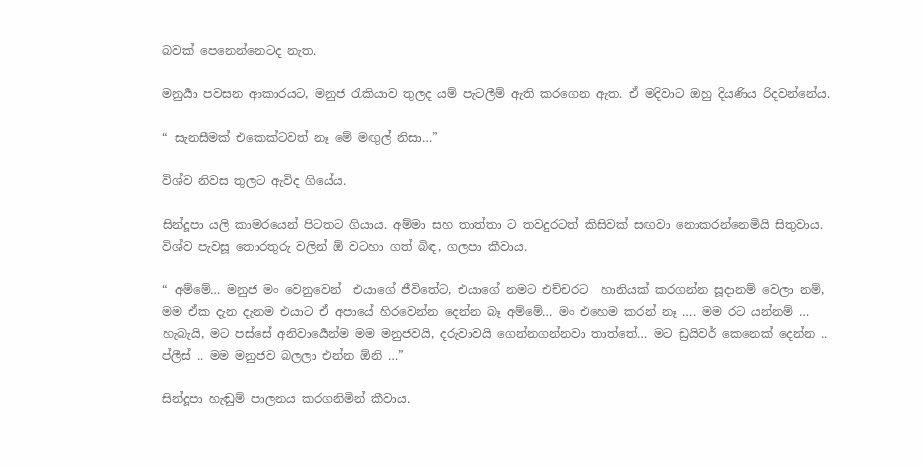බවක් පෙනෙන්නෙටද නැත.

මනුර්‍යා පවසන ආකාරයට, මනුජ රැකියාව තුලද යම් පැටලීම් ඇති කරගෙන ඇත. ඒ මදිවාට ඔහු දියණිය රිදවන්නේය.

“ සැනසීමක් එකෙක්ටවත් නෑ මේ මඟුල් නිසා…”

විශ්ව නිවස තුලට ඇවිද ගියේය.

සින්දූපා යලි කාමරයෙන් පිටතට ගියාය. අම්මා සහ තාත්තා ට තවදුරටත් කිසිවක් සඟවා නොකරන්නෙමියි සිතුවාය.  විශ්ව පැවසූ තොරතුරු වලින් ඕ වටහා ගත් බිඳ, ගලපා කීවාය.

“ අම්මේ… මනුජ මං වෙනුවෙන්  එයාගේ ජීවිතේට, එයාගේ නමට එච්චරට  හානියක් කරගන්න සූදානම් වෙලා නම්, මම ඒක දැන දැනම එයාට ඒ අපායේ හිරවෙන්න දෙන්න බෑ අම්මේ… මං එහෙම කරන් නෑ …. මම රට යන්නම් … හැබැයි, මට පස්සේ අනිවාර්‍යෙන්ම මම මනුජවයි, දරුවාවයි ගෙන්නගන්නවා තාත්තේ… මට ඩ්‍රයිවර් කෙනෙක් දෙන්න .. ප්ලීස් .. මම මනුජව බලලා එන්න ඕනි …”

සින්දූපා හැඬුම් පාලනය කරගනිමින් කීවාය.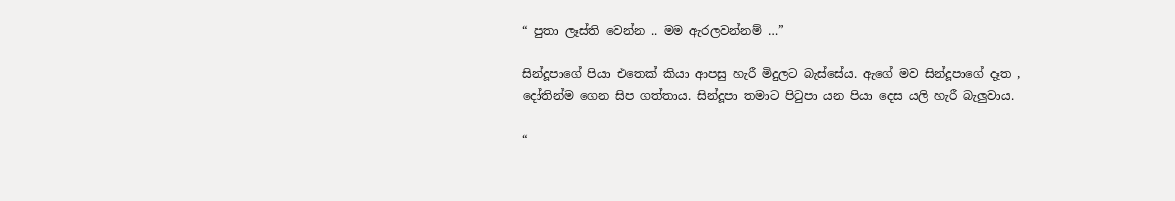“ පුතා ලෑස්ති වෙන්න .. මම ඇරලවන්නම් …”

සින්දූපාගේ පියා එතෙක් කියා ආපසු හැරී මිදුලට බැස්සේය. ඇගේ මව සින්දූපාගේ දෑත , දෝතින්ම ගෙන සිප ගත්තාය. සින්දූපා තමාට පිටුපා යන පියා දෙස යලි හැරී බැලුවාය.

“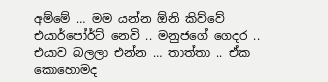අම්මේ … මම යන්න ඕනි කිව්වේ එයාර්පෝර්ට් නෙවි .. මනුජගේ ගෙදර .. එයාව බලලා එන්න … තාත්තා .. ඒක කොහොමද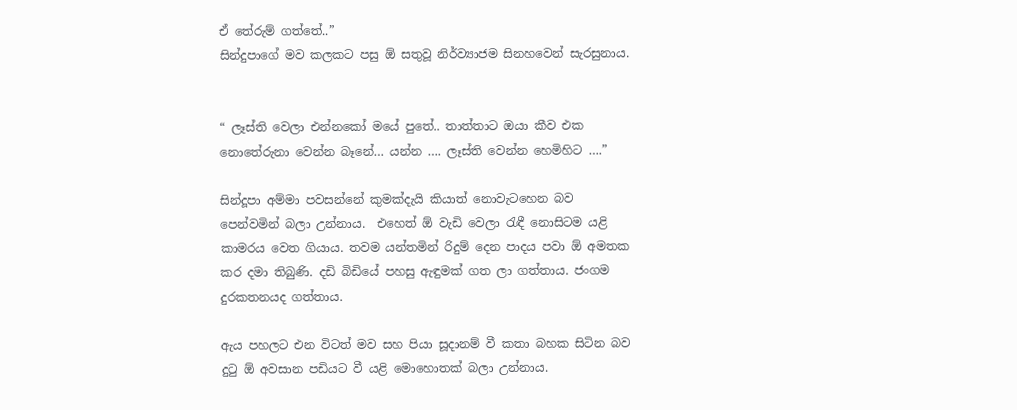ඒ තේරුම් ගත්තේ..”
සින්දුපාගේ මව කලකට පසු ඕ සතුවූ නිර්ව්‍යාජම සිනහවෙන් සැරසුනාය.


“ ලෑස්ති වෙලා එන්නකෝ මයේ පුතේ.. තාත්තාට ඔයා කීව එක නොතේරුනා වෙන්න බෑනේ… යන්න …. ලෑස්ති වෙන්න හෙමිහිට ….”

සින්දූපා අම්මා පවසන්නේ කුමක්දැයි කියාත් නොවැටහෙන බව පෙන්වමින් බලා උන්නාය.  එහෙත් ඕ වැඩි වෙලා රැඳී නොසිටම යළි කාමරය වෙත ගියාය. තවම යන්තමින් රිදුම් දෙන පාදය පවා ඕ අමතක කර දමා තිබුණි. දඩි බිඩියේ පහසු ඇඳුමක් ගත ලා ගත්තාය. ජංගම දුරකතනයද ගත්තාය.

ඇය පහලට එන විටත් මව සහ පියා සූදානම් වී කතා බහක සිටින බව දුටු ඕ අවසාන පඩියට වී යළි මොහොතක් බලා උන්නාය.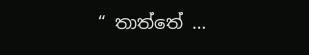“ තාත්තේ …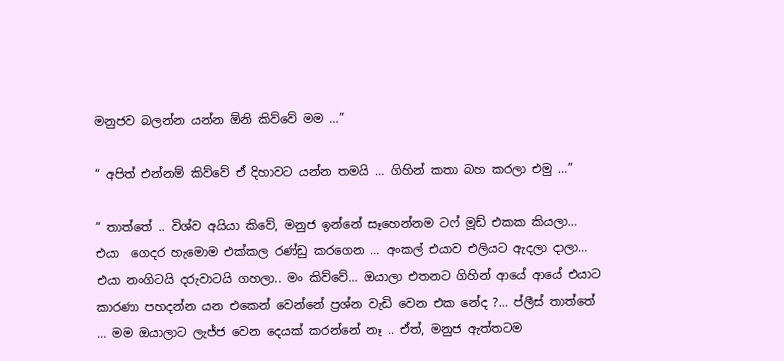මනුජව බලන්න යන්න ඕනි කිව්වේ මම …”

“ අපිත් එන්නම් කිව්වේ ඒ දිහාවට යන්න තමයි … ගිහින් කතා බහ කරලා එමු …”

“ තාත්තේ .. විශ්ව අයියා කිවේ, මනුජ ඉන්නේ සෑහෙන්නම ටෆ් මූඩ් එකක කියලා… එයා  ගෙදර හැමොම එක්කල රණ්ඩු කරගෙන … අංකල් එයාව එලියට ඇදලා දාලා… එයා නංගිටයි දරුවාටයි ගහලා.. මං කිව්වේ… ඔයාලා එතනට ගිහින් ආයේ ආයේ එයාට කාරණා පහදන්න යන එකෙන් වෙන්නේ ප්‍රශ්න වැඩි වෙන එක නේද ?… ප්ලීස් තාත්තේ … මම ඔයාලාට ලැජ්ජ වෙන දෙයක් කරන්නේ නෑ .. ඒත්, මනුජ ඇත්තටම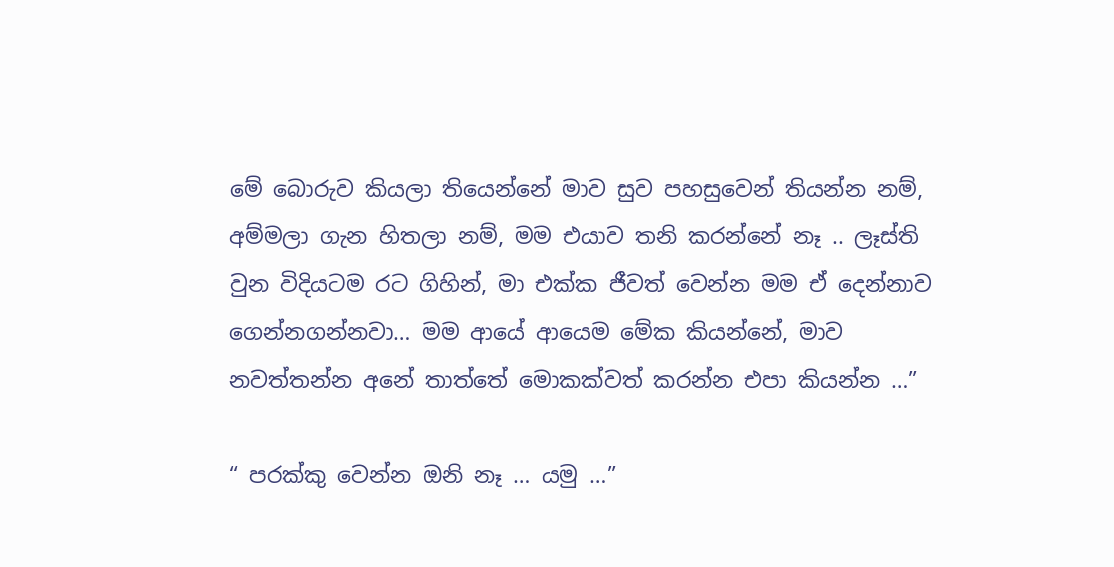මේ බොරුව කියලා තියෙන්නේ මාව සුව පහසුවෙන් තියන්න නම්, අම්මලා ගැන හිතලා නම්, මම එයාව තනි කරන්නේ නෑ .. ලෑස්ති වුන විදියටම රට ගිහින්, මා එක්ක ජීවත් වෙන්න මම ඒ දෙන්නාව ගෙන්නගන්නවා… මම ආයේ ආයෙම මේක කියන්නේ, මාව නවත්තන්න අනේ තාත්තේ මොකක්වත් කරන්න එපා කියන්න …”

“ පරක්කු වෙන්න ඔනි නෑ … යමු …”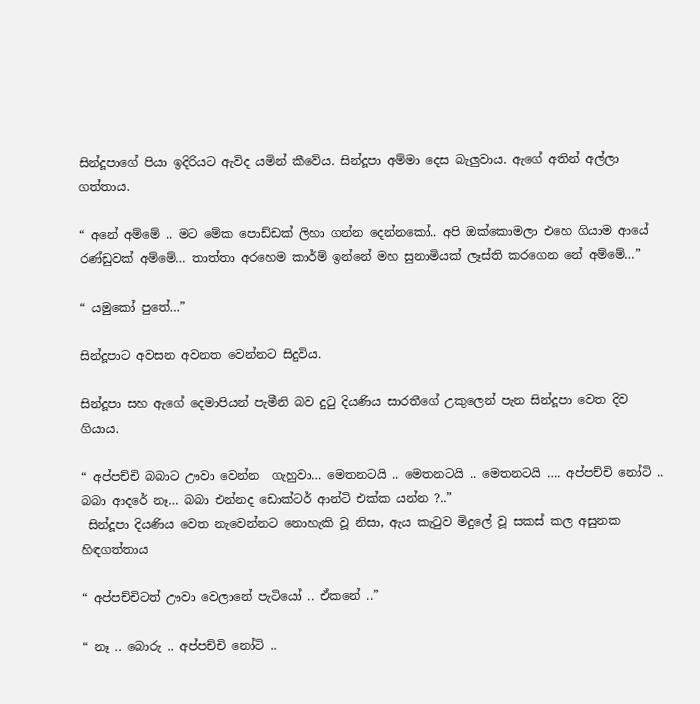සින්දූපාගේ පියා ඉදිරියට ඇවිද යමින් කීවේය. සින්දූපා අම්මා දෙස බැලුවාය. ඇගේ අතින් අල්ලා ගත්තාය.

“ අනේ අම්මේ .. මට මේක පොඩ්ඩක් ලිහා ගන්න දෙන්නකෝ.. අපි ඔක්කොමලා එහෙ ගියාම ආයේ රණ්ඩුවක් අම්මේ… තාත්තා අරහෙම කාර්ම් ඉන්නේ මහ සුනාමියක් ලෑස්ති කරගෙන නේ අම්මේ…”

“ යමුකෝ පුතේ…”

සින්දූපාට අවසන අවනත වෙන්නට සිදුවිය.

සින්දූපා සහ ඇගේ දෙමාපියන් පැමීනි බව දුටු දියණිය සාරතීගේ උකුලෙන් පැන සින්දූපා වෙත දිව ගියාය.

“ අප්පච්චි බබාට ඌවා වෙන්න  ගැහුවා… මෙතනටයි .. මෙතනටයි .. මෙතනටයි …. අප්පච්චි නෝටි .. බබා ආදරේ නෑ… බබා එන්නද ඩොක්ටර් ආන්ටි එක්ක යන්න ?..”
 සින්දූපා දියණිය වෙත නැවෙන්නට නොහැකි වූ නිසා, ඇය කැටුව මිදුලේ වූ සකස් කල අසුනක හිඳගත්තාය

“ අප්පච්චිටත් ඌවා වෙලානේ පැටියෝ .. ඒකනේ ..”

“ නෑ .. බොරු .. අප්පච්චි නෝටි ..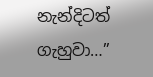නැන්දිටත් ගැහුවා…”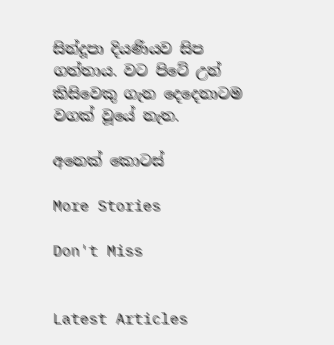සින්දූපා දියණියව සිප ගත්තාය. වට පිටේ උන් කිසිවෙකු ගැන දෙදෙනාටම වගක් වූයේ නැත.

අනෙක් කොටස්

More Stories

Don't Miss


Latest Articles